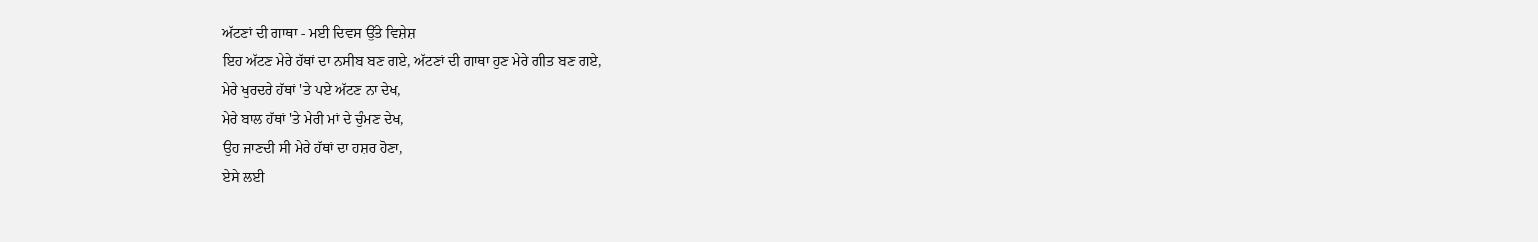ਅੱਟਣਾਂ ਦੀ ਗਾਥਾ - ਮਈ ਦਿਵਸ ਉੱਤੇ ਵਿਸ਼ੇਸ਼
ਇਹ ਅੱਟਣ ਮੇਰੇ ਹੱਥਾਂ ਦਾ ਨਸੀਬ ਬਣ ਗਏ, ਅੱਟਣਾਂ ਦੀ ਗਾਥਾ ਹੁਣ ਮੇਰੇ ਗੀਤ ਬਣ ਗਏ,
ਮੇਰੇ ਖੁਰਦਰੇ ਹੱਥਾਂ 'ਤੇ ਪਏ ਅੱਟਣ ਨਾ ਦੇਖ,
ਮੇਰੇ ਬਾਲ ਹੱਥਾਂ 'ਤੇ ਮੇਰੀ ਮਾਂ ਦੇ ਚੁੰਮਣ ਦੇਖ,
ਉਹ ਜਾਣਦੀ ਸੀ ਮੇਰੇ ਹੱਥਾਂ ਦਾ ਹਸ਼ਰ ਹੋਣਾ,
ਏਸੇ ਲਈ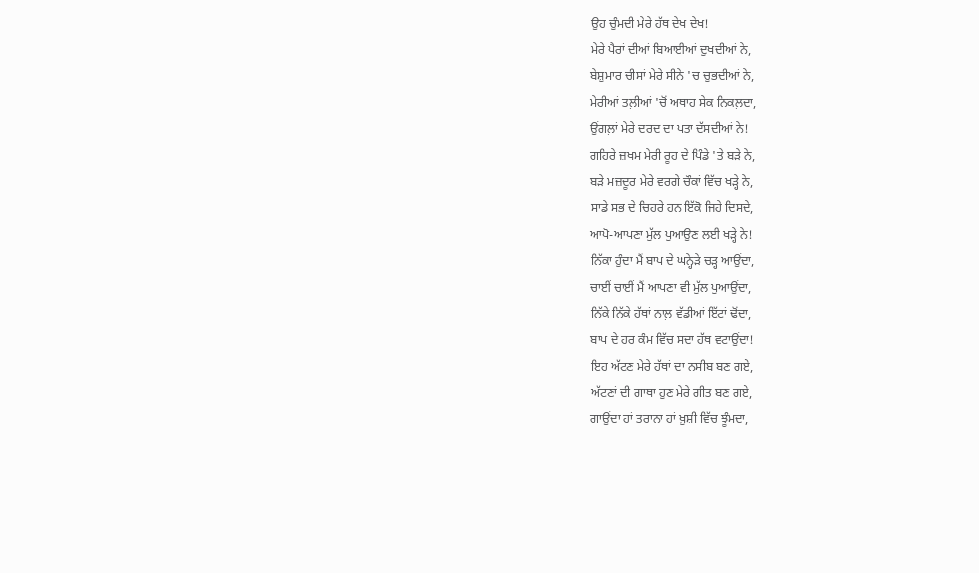ਉਹ ਚੁੰਮਦੀ ਮੇਰੇ ਹੱਥ ਦੇਖ ਦੇਖ!
ਮੇਰੇ ਪੈਰਾਂ ਦੀਆਂ ਬਿਆਈਆਂ ਦੁਖਦੀਆਂ ਨੇ,
ਬੇਸ਼ੁਮਾਰ ਚੀਸਾਂ ਮੇਰੇ ਸੀਨੇ 'ਚ ਚੁਭਦੀਆਂ ਨੇ,
ਮੇਰੀਆਂ ਤਲ਼ੀਆਂ 'ਚੋਂ ਅਥਾਹ ਸੇਕ ਨਿਕਲ਼ਦਾ,
ਉਂਗਲ਼ਾਂ ਮੇਰੇ ਦਰਦ ਦਾ ਪਤਾ ਦੱਸਦੀਆਂ ਨੇ!
ਗਹਿਰੇ ਜ਼ਖਮ ਮੇਰੀ ਰੂਹ ਦੇ ਪਿੰਡੇ 'ਤੇ ਬੜੇ ਨੇ,
ਬੜੇ ਮਜ਼ਦੂਰ ਮੇਰੇ ਵਰਗੇ ਚੌਕਾਂ ਵਿੱਚ ਖੜ੍ਹੇ ਨੇ,
ਸਾਡੇ ਸਭ ਦੇ ਚਿਹਰੇ ਹਨ ਇੱਕੋ ਜਿਹੇ ਦਿਸਦੇ,
ਆਪੋ-ਆਪਣਾ ਮੁੱਲ ਪੁਆਉਣ ਲਈ ਖੜ੍ਹੇ ਨੇ!
ਨਿੱਕਾ ਹੁੰਦਾ ਮੈਂ ਬਾਪ ਦੇ ਘਨ੍ਹੇੜੇ ਚੜ੍ਹ ਆਉਂਦਾ,
ਚਾਈਂ ਚਾਈਂ ਮੈਂ ਆਪਣਾ ਵੀ ਮੁੱਲ ਪੁਆਉਂਦਾ,
ਨਿੱਕੇ ਨਿੱਕੇ ਹੱਥਾਂ ਨਾਲ਼ ਵੱਡੀਆਂ ਇੱਟਾਂ ਢੋਂਦਾ,
ਬਾਪ ਦੇ ਹਰ ਕੰਮ ਵਿੱਚ ਸਦਾ ਹੱਥ ਵਟਾਉਂਦਾ!
ਇਹ ਅੱਟਣ ਮੇਰੇ ਹੱਥਾਂ ਦਾ ਨਸੀਬ ਬਣ ਗਏ,
ਅੱਟਣਾਂ ਦੀ ਗਾਥਾ ਹੁਣ ਮੇਰੇ ਗੀਤ ਬਣ ਗਏ,
ਗਾਉਂਦਾ ਹਾਂ ਤਰਾਨਾ ਹਾਂ ਖ਼ੁਸ਼ੀ ਵਿੱਚ ਝੂੰਮਦਾ,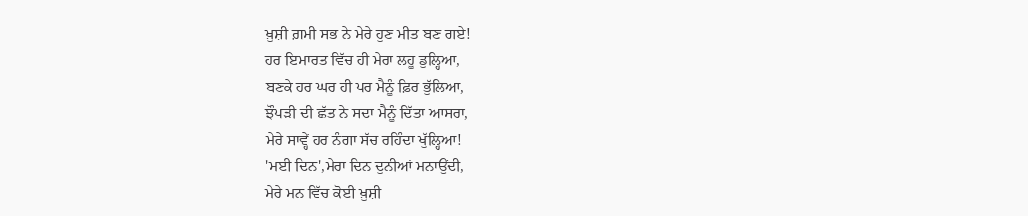ਖ਼ੁਸ਼ੀ ਗ਼ਮੀ ਸਭ ਨੇ ਮੇਰੇ ਹੁਣ ਮੀਤ ਬਣ ਗਏ!
ਹਰ ਇਮਾਰਤ ਵਿੱਚ ਹੀ ਮੇਰਾ ਲਹੂ ਡੁਲ੍ਹਿਆ,
ਬਣਕੇ ਹਰ ਘਰ ਹੀ ਪਰ ਮੈਨੂੰ ਫ਼ਿਰ ਭੁੱਲਿਆ,
ਝੌਪੜੀ ਦੀ ਛੱਤ ਨੇ ਸਦਾ ਮੈਨੂੰ ਦਿੱਤਾ ਆਸਰਾ,
ਮੇਰੇ ਸਾਵ੍ਹੇਂ ਹਰ ਨੰਗਾ ਸੱਚ ਰਹਿੰਦਾ ਖੁੱਲ੍ਹਿਆ!
'ਮਈ ਦਿਨ',ਮੇਰਾ ਦਿਨ ਦੁਨੀਆਂ ਮਨਾਉਂਦੀ,
ਮੇਰੇ ਮਨ ਵਿੱਚ ਕੋਈ ਖ਼ੁਸ਼ੀ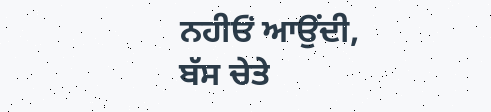ਨਹੀਓਂ ਆਉਂਦੀ,
ਬੱਸ ਚੇਤੇ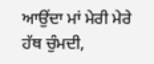ਆਉਂਦਾ ਮਾਂ ਮੇਰੀ ਮੇਰੇ ਹੱਥ ਚੁੰਮਦੀ,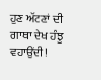ਹੁਣ ਅੱਟਣਾਂ ਦੀ ਗਾਥਾ ਦੇਖ ਹੰਝੂ ਵਹਾਉਂਦੀ!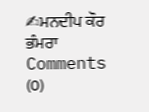✍ਮਨਦੀਪ ਕੌਰ ਭੰਮਰਾ
Comments (0)